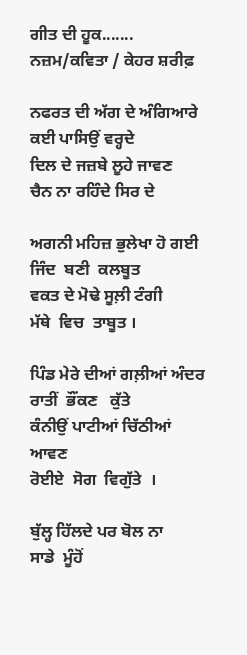ਗੀਤ ਦੀ ਹੂਕ....... ਨਜ਼ਮ/ਕਵਿਤਾ / ਕੇਹਰ ਸ਼ਰੀਫ਼

ਨਫਰਤ ਦੀ ਅੱਗ ਦੇ ਅੰਗਿਆਰੇ
ਕਈ ਪਾਸਿਉਂ ਵਰ੍ਹਦੇ
ਦਿਲ ਦੇ ਜਜ਼ਬੇ ਲੂਹੇ ਜਾਵਣ
ਚੈਨ ਨਾ ਰਹਿੰਦੇ ਸਿਰ ਦੇ

ਅਗਨੀ ਮਹਿਜ਼ ਭੁਲੇਖਾ ਹੋ ਗਈ
ਜਿੰਦ  ਬਣੀ  ਕਲਬੂਤ
ਵਕਤ ਦੇ ਮੋਢੇ ਸੂਲ਼ੀ ਟੰਗੀ
ਮੱਥੇ  ਵਿਚ  ਤਾਬੂਤ ।

ਪਿੰਡ ਮੇਰੇ ਦੀਆਂ ਗਲ਼ੀਆਂ ਅੰਦਰ
ਰਾਤੀਂ  ਭੌਂਕਣ   ਕੁੱਤੇ
ਕੰਨੀਉਂ ਪਾਟੀਆਂ ਚਿੱਠੀਆਂ ਆਵਣ
ਰੋਈਏ  ਸੋਗ  ਵਿਗੁੱਤੇ  ।

ਬੁੱਲ੍ਹ ਹਿੱਲਦੇ ਪਰ ਬੋਲ ਨਾ
ਸਾਡੇ  ਮੂੰਹੋਂ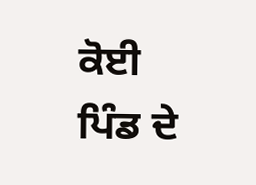ਕੋਈ
ਪਿੰਡ ਦੇ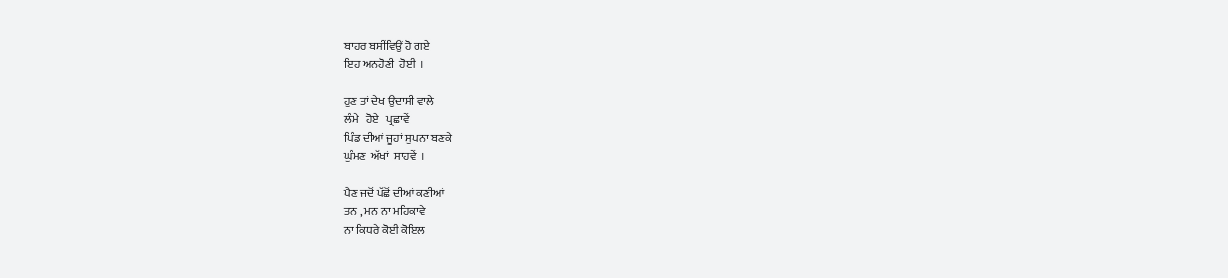ਬਾਹਰ ਬਸੀਂਵਿਉਂ ਹੋ ਗਏ
ਇਹ ਅਨਹੋਣੀ  ਹੋਈ  ।

ਹੁਣ ਤਾਂ ਦੇਖ ਉਦਾਸੀ ਵਾਲੇ
ਲੰਮੇ   ਹੋਏ   ਪ੍ਰਛਾਵੇਂ
ਪਿੰਡ ਦੀਆਂ ਜੂਹਾਂ ਸੁਪਨਾ ਬਣਕੇ
ਘੁੰਮਣ  ਅੱਖਾਂ  ਸਾਹਵੇਂ  ।

ਪੈਣ ਜਦੋਂ ਪੱਛੋਂ ਦੀਆਂ ਕਣੀਆਂ
ਤਨ , ਮਨ ਨਾ ਮਹਿਕਾਵੇ
ਨਾ ਕਿਧਰੇ ਕੋਈ ਕੋਇਲ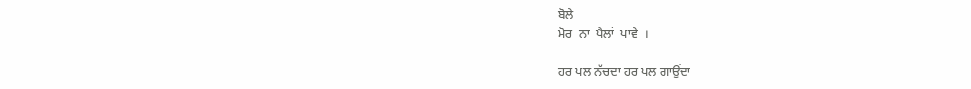ਬੋਲੇ
ਮੋਰ  ਨਾ  ਪੈਲਾਂ  ਪਾਵੇ  ।

ਹਰ ਪਲ ਨੱਚਦਾ ਹਰ ਪਲ ਗਾਉਂਦਾ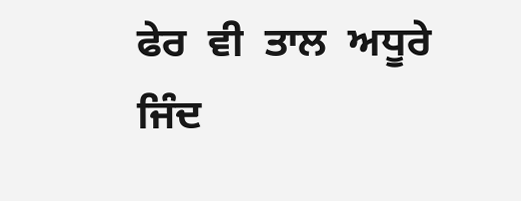ਫੇਰ  ਵੀ  ਤਾਲ  ਅਧੂਰੇ
ਜਿੰਦ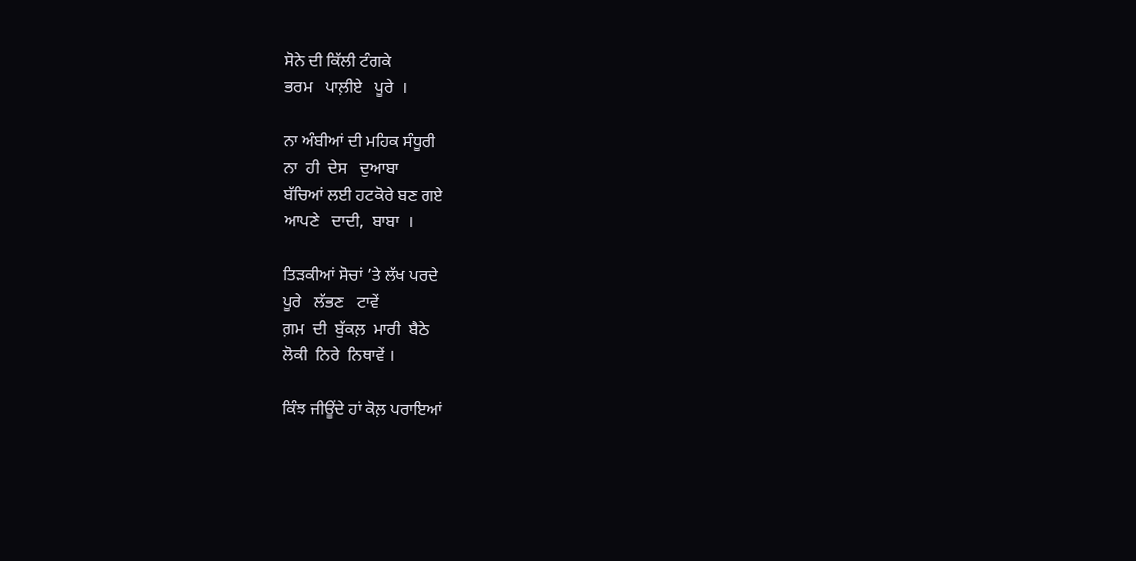ਸੋਨੇ ਦੀ ਕਿੱਲੀ ਟੰਗਕੇ
ਭਰਮ   ਪਾਲ਼ੀਏ   ਪੂਰੇ  ।

ਨਾ ਅੰਬੀਆਂ ਦੀ ਮਹਿਕ ਸੰਧੂਰੀ
ਨਾ  ਹੀ  ਦੇਸ   ਦੁਆਬਾ
ਬੱਚਿਆਂ ਲਈ ਹਟਕੋਰੇ ਬਣ ਗਏ
ਆਪਣੇ   ਦਾਦੀ,  ਬਾਬਾ  ।

ਤਿੜਕੀਆਂ ਸੋਚਾਂ ’ਤੇ ਲੱਖ ਪਰਦੇ
ਪੂਰੇ   ਲੱਭਣ   ਟਾਵੇਂ
ਗ਼ਮ  ਦੀ  ਬੁੱਕਲ਼  ਮਾਰੀ  ਬੈਠੇ
ਲੋਕੀ  ਨਿਰੇ  ਨਿਥਾਵੇਂ ।

ਕਿੰਝ ਜੀਊਂਦੇ ਹਾਂ ਕੋਲ਼ ਪਰਾਇਆਂ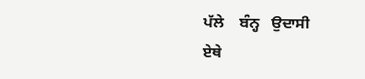ਪੱਲੇ    ਬੰਨ੍ਹ   ਉਦਾਸੀ
ਏਥੇ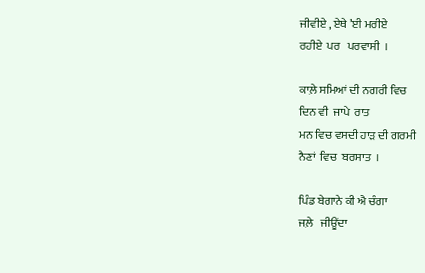ਜੀਵੀਏ , ਏਥੇ ’ਈ ਮਰੀਏ
ਰਹੀਏ  ਪਰ   ਪਰਵਾਸੀ  ।

ਕਾਲ਼ੇ ਸਮਿਆਂ ਦੀ ਨਗਰੀ ਵਿਚ
ਦਿਨ ਵੀ  ਜਾਪੇ  ਰਾਤ
ਮਨ ਵਿਚ ਵਸਦੀ ਹਾੜ ਦੀ ਗਰਮੀ
ਨੈਣਾਂ  ਵਿਚ  ਬਰਸਾਤ  ।

ਪਿੰਡ ਬੇਗਾਨੇ ਕੀ ਐ ਚੰਗਾ
ਜਲ਼ੇ   ਜੀਊਂਦਾ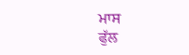ਮਾਸ
ਫੁੱਲ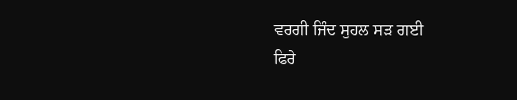ਵਰਗੀ ਜਿੰਦ ਸੁਹਲ ਸੜ ਗਈ
ਫਿਰੇ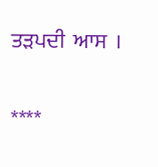ਤੜਪਦੀ  ਆਸ  ।

****